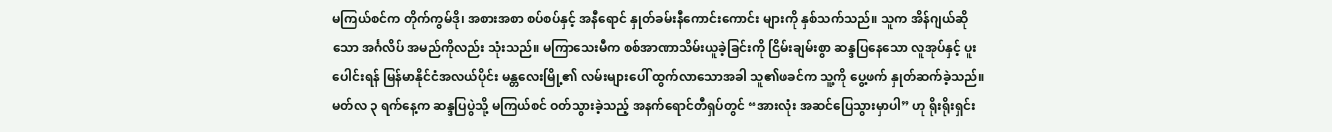မကြယ်စင်က တိုက်ကွမ်ဒို၊ အစားအစာ စပ်စပ်နှင့် အနီရောင် နှုတ်ခမ်းနီကောင်းကောင်း များကို နှစ်သက်သည်။ သူက အိန်ဂျယ်ဆိုသော အင်္ဂလိပ် အမည်ကိုလည်း သုံးသည်။ မကြာသေးမီက စစ်အာဏာသိမ်းယူခဲ့ခြင်းကို ငြိမ်းချမ်းစွာ ဆန္ဒပြနေသော လူအုပ်နှင့် ပူးပေါင်းရန် မြန်မာနိုင်ငံအလယ်ပိုင်း မန္တလေးမြို့၏ လမ်းများပေါ် ထွက်လာသောအခါ သူ၏ဖခင်က သူ့ကို ပွေ့ဖက် နှုတ်ဆက်ခဲ့သည်။
မတ်လ ၃ ရက်နေ့က ဆန္ဒပြပွဲသို့ မကြယ်စင် ဝတ်သွားခဲ့သည့် အနက်ရောင်တီရှပ်တွင် “အားလုံး အဆင်ပြေသွားမှာပါ” ဟု ရိုးရိုးရှင်း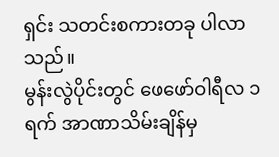ရှင်း သတင်းစကားတခု ပါလာသည်။
မွန်းလွဲပိုင်းတွင် ဖေဖော်ဝါရီလ ၁ ရက် အာဏာသိမ်းချိန်မှ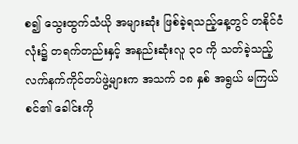စ၍ သွေးထွက်သံယို အများဆုံး ဖြစ်ခဲ့ရသည့်နေ့တွင် တနိုင်ငံလုံး၌ တရက်တည်းနှင့် အနည်းဆုံးလူ ၃၀ ကို သတ်ခဲ့သည့် လက်နက်ကိုင်တပ်ဖွဲ့များက အသက် ၁၈ နှစ် အရွယ် မကြယ်စင်၏ ခေါင်းကို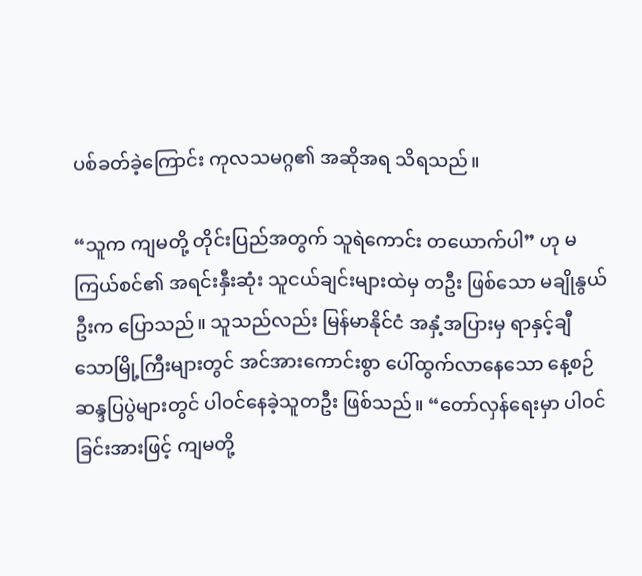ပစ်ခတ်ခဲ့ကြောင်း ကုလသမဂ္ဂ၏ အဆိုအရ သိရသည်။

“သူက ကျမတို့ တိုင်းပြည်အတွက် သူရဲကောင်း တယောက်ပါ” ဟု မကြယ်စင်၏ အရင်းနှီးဆုံး သူငယ်ချင်းများထဲမှ တဦး ဖြစ်သော မချိုနွယ်ဦးက ပြောသည်။ သူသည်လည်း မြန်မာနိုင်ငံ အနှံ့အပြားမှ ရာနှင့်ချီသောမြို့ကြီးများတွင် အင်အားကောင်းစွာ ပေါ်ထွက်လာနေသော နေ့စဉ်ဆန္ဒပြပွဲများတွင် ပါဝင်နေခဲ့သူတဦး ဖြစ်သည်။ “တော်လှန်ရေးမှာ ပါဝင်ခြင်းအားဖြင့် ကျမတို့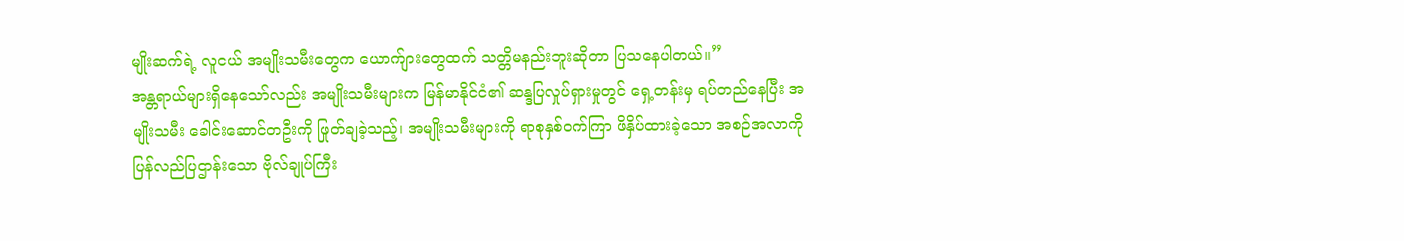မျိုးဆက်ရဲ့ လူငယ် အမျိုးသမီးတွေက ယောက်ျားတွေထက် သတ္တိမနည်းဘူးဆိုတာ ပြသနေပါတယ်။”
အန္တရာယ်များရှိနေသော်လည်း အမျိုးသမီးများက မြန်မာနိုင်ငံ၏ ဆန္ဒပြလှုပ်ရှားမှုတွင် ရှေ့တန်းမှ ရပ်တည်နေပြီး အမျိုးသမီး ခေါင်းဆောင်တဦးကို ဖြုတ်ချခဲ့သည့်၊ အမျိုးသမီးများကို ရာစုနှစ်ဝက်ကြာ ဖိနှိပ်ထားခဲ့သော အစဉ်အလာကို ပြန်လည်ပြဌာန်းသော ဗိုလ်ချုပ်ကြီး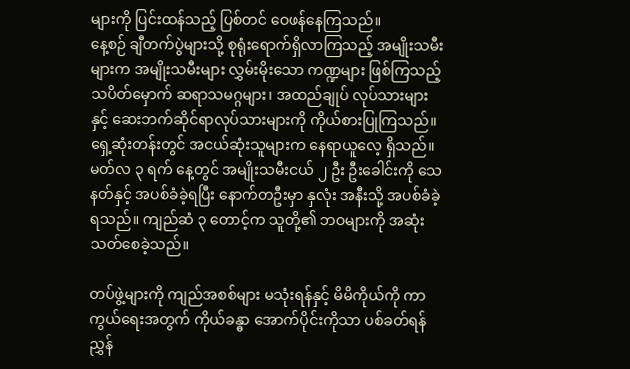များကို ပြင်းထန်သည့် ပြစ်တင် ဝေဖန်နေကြသည်။
နေ့စဉ် ချီတက်ပွဲများသို့ စုရုံးရောက်ရှိလာကြသည့် အမျိုးသမီးများက အမျိုးသမီးများ လွှမ်းမိုးသော ကဏ္ဍများ ဖြစ်ကြသည့် သပိတ်မှောက် ဆရာသမဂ္ဂများ၊ အထည်ချုပ် လုပ်သားများနှင့် ဆေးဘက်ဆိုင်ရာလုပ်သားများကို ကိုယ်စားပြုကြသည်။ ရှေ့ဆုံးတန်းတွင် အငယ်ဆုံးသူများက နေရာယူလေ့ ရှိသည်။ မတ်လ ၃ ရက် နေ့တွင် အမျိုးသမီးငယ် ၂ ဦး ဦးခေါင်းကို သေနတ်နှင့် အပစ်ခံခဲ့ရပြီး နောက်တဦးမှာ နှလုံး အနီးသို့ အပစ်ခံခဲ့ရသည်။ ကျည်ဆံ ၃ တောင့်က သူတို့၏ ဘဝများကို အဆုံး သတ်စေခဲ့သည်။

တပ်ဖွဲ့များကို ကျည်အစစ်များ မသုံးရန်နှင့် မိမိကိုယ်ကို ကာကွယ်ရေးအတွက် ကိုယ်ခန္ဓာ အောက်ပိုင်းကိုသာ ပစ်ခတ်ရန် ညွှန်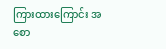ကြားထားကြောင်း အစော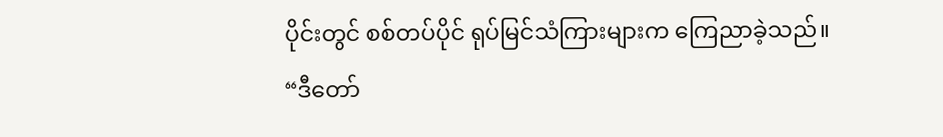ပိုင်းတွင် စစ်တပ်ပိုင် ရုပ်မြင်သံကြားများက ကြေညာခဲ့သည်။
“ဒီတော်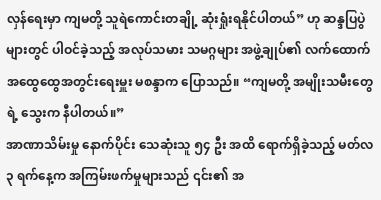လှန်ရေးမှာ ကျမတို့ သူရဲကောင်းတချို့ ဆုံးရှုံးရနိုင်ပါတယ်” ဟု ဆန္ဒပြပွဲများတွင် ပါဝင်ခဲ့သည့် အလုပ်သမား သမဂ္ဂများ အဖွဲ့ချုပ်၏ လက်ထောက် အထွေထွေအတွင်းရေးမှူး မစန္ဒာက ပြောသည်။ “ကျမတို့ အမျိုးသမီးတွေရဲ့ သွေးက နီပါတယ်။”
အာဏာသိမ်းမှု နောက်ပိုင်း သေဆုံးသူ ၅၄ ဦး အထိ ရောက်ရှိခဲ့သည့် မတ်လ ၃ ရက်နေ့က အကြမ်းဖက်မှုများသည် ၎င်း၏ အ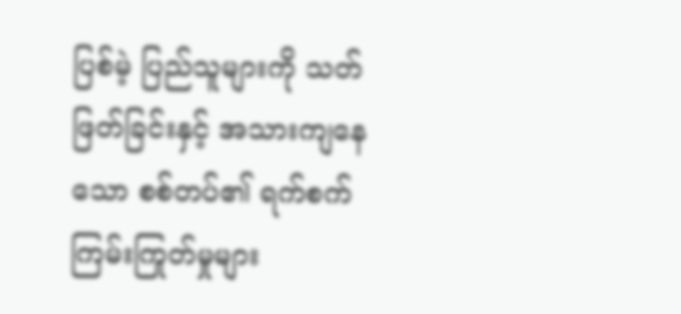ပြစ်မဲ့ ပြည်သူများကို သတ်ဖြတ်ခြင်းနှင့် အသားကျနေသော စစ်တပ်၏ ရက်စက်ကြမ်းကြုတ်မှုများ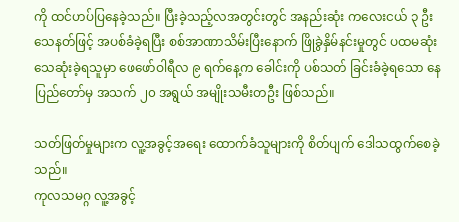ကို ထင်ဟပ်ပြနေခဲ့သည်။ ပြီးခဲ့သည့်လအတွင်းတွင် အနည်းဆုံး ကလေးငယ် ၃ ဦး သေနတ်ဖြင့် အပစ်ခံခဲ့ရပြီး စစ်အာဏာသိမ်းပြီးနောက် ဖြိုခွဲနှိမ်နင်းမှုတွင် ပထမဆုံး သေဆုံးခဲ့ရသူမှာ ဖေဖော်ဝါရီလ ၉ ရက်နေ့က ခေါင်းကို ပစ်သတ် ခြင်းခံခဲ့ရသော နေပြည်တော်မှ အသက် ၂၀ အရွယ် အမျိုးသမီးတဦး ဖြစ်သည်။

သတ်ဖြတ်မှုများက လူ့အခွင့်အရေး ထောက်ခံသူများကို စိတ်ပျက် ဒေါသထွက်စေခဲ့သည်။
ကုလသမဂ္ဂ လူ့အခွင့်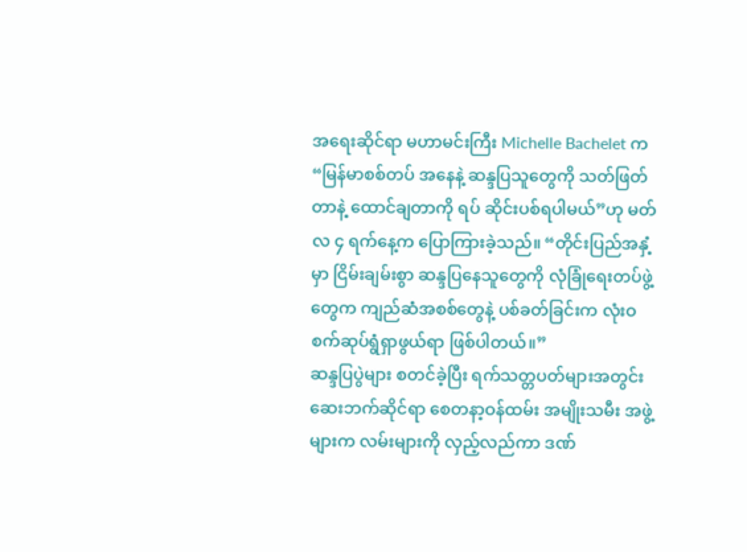အရေးဆိုင်ရာ မဟာမင်းကြီး Michelle Bachelet က “မြန်မာစစ်တပ် အနေနဲ့ ဆန္ဒပြသူတွေကို သတ်ဖြတ်တာနဲ့ ထောင်ချတာကို ရပ် ဆိုင်းပစ်ရပါမယ်”ဟု မတ်လ ၄ ရက်နေ့က ပြောကြားခဲ့သည်။ “တိုင်းပြည်အနှံ့မှာ ငြိမ်းချမ်းစွာ ဆန္ဒပြနေသူတွေကို လုံခြုံရေးတပ်ဖွဲ့ တွေက ကျည်ဆံအစစ်တွေနဲ့ ပစ်ခတ်ခြင်းက လုံးဝ စက်ဆုပ်ရွံရှာဖွယ်ရာ ဖြစ်ပါတယ်။”
ဆန္ဒပြပွဲများ စတင်ခဲ့ပြီး ရက်သတ္တပတ်များအတွင်း ဆေးဘက်ဆိုင်ရာ စေတနာ့ဝန်ထမ်း အမျိုးသမီး အဖွဲ့များက လမ်းများကို လှည့်လည်ကာ ဒဏ်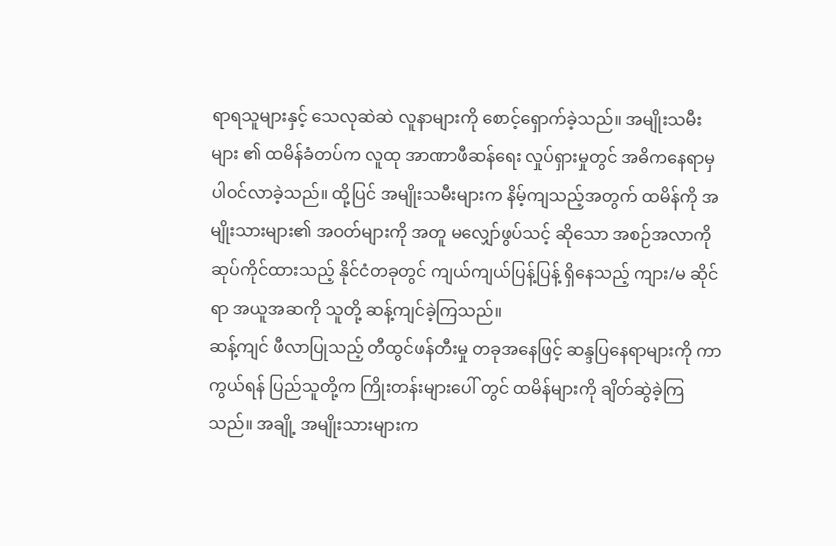ရာရသူများနှင့် သေလုဆဲဆဲ လူနာများကို စောင့်ရှောက်ခဲ့သည်။ အမျိုးသမီးများ ၏ ထမိန်ခံတပ်က လူထု အာဏာဖီဆန်ရေး လှုပ်ရှားမှုတွင် အဓိကနေရာမှ ပါဝင်လာခဲ့သည်။ ထို့ပြင် အမျိုးသမီးများက နိမ့်ကျသည့်အတွက် ထမိန်ကို အမျိုးသားများ၏ အဝတ်များကို အတူ မလျှော်ဖွပ်သင့် ဆိုသော အစဉ်အလာကို ဆုပ်ကိုင်ထားသည့် နိုင်ငံတခုတွင် ကျယ်ကျယ်ပြန့်ပြန့် ရှိနေသည့် ကျား/မ ဆိုင်ရာ အယူအဆကို သူတို့ ဆန့်ကျင်ခဲ့ကြသည်။
ဆန့်ကျင် ဖီလာပြုသည့် တီထွင်ဖန်တီးမှု တခုအနေဖြင့် ဆန္ဒပြနေရာများကို ကာကွယ်ရန် ပြည်သူတို့က ကြိုးတန်းများပေါ် တွင် ထမိန်များကို ချိတ်ဆွဲခဲ့ကြသည်။ အချို့ အမျိုးသားများက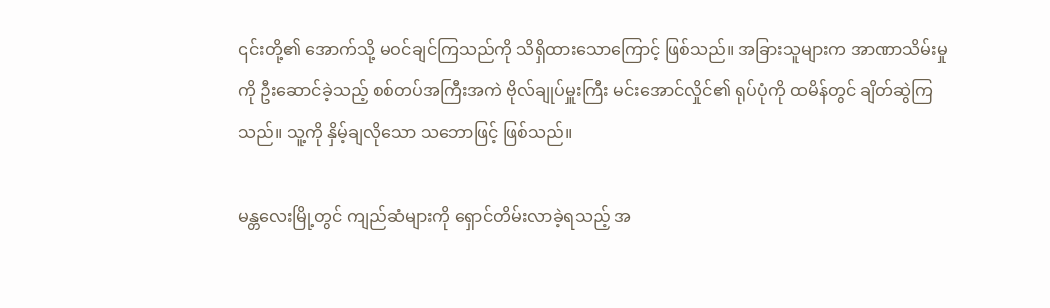၎င်းတို့၏ အောက်သို့ မဝင်ချင်ကြသည်ကို သိရှိထားသောကြောင့် ဖြစ်သည်။ အခြားသူများက အာဏာသိမ်းမှုကို ဦးဆောင်ခဲ့သည့် စစ်တပ်အကြီးအကဲ ဗိုလ်ချုပ်မှူးကြီး မင်းအောင်လှိုင်၏ ရုပ်ပုံကို ထမိန်တွင် ချိတ်ဆွဲကြသည်။ သူ့ကို နှိမ့်ချလိုသော သဘောဖြင့် ဖြစ်သည်။

မန္တလေးမြို့တွင် ကျည်ဆံများကို ရှောင်တိမ်းလာခဲ့ရသည့် အ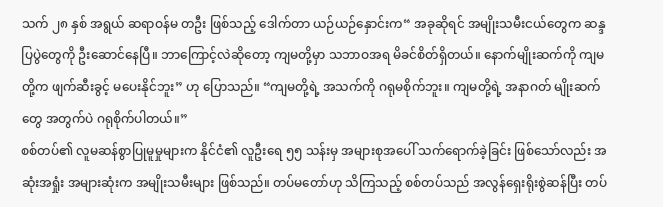သက် ၂၈ နှစ် အရွယ် ဆရာဝန်မ တဦး ဖြစ်သည့် ဒေါက်တာ ယဉ်ယဉ်နှောင်းက“ အခုဆိုရင် အမျိုးသမီးငယ်တွေက ဆန္ဒပြပွဲတွေကို ဦးဆောင်နေပြီ။ ဘာကြောင့်လဲဆိုတော့ ကျမတို့မှာ သဘာဝအရ မိခင်စိတ်ရှိတယ်။ နောက်မျိုးဆက်ကို ကျမတို့က ဖျက်ဆီးခွင့် မပေးနိုင်ဘူး” ဟု ပြောသည်။ “ကျမတို့ရဲ့ အသက်ကို ဂရုမစိုက်ဘူး။ ကျမတို့ရဲ့ အနာဂတ် မျိုးဆက်တွေ အတွက်ပဲ ဂရုစိုက်ပါတယ်။”
စစ်တပ်၏ လူမဆန်စွာပြုမူမှုများက နိုင်ငံ၏ လူဦးရေ ၅၅ သန်းမှ အများစုအပေါ် သက်ရောက်ခဲ့ခြင်း ဖြစ်သော်လည်း အဆုံးအရှုံး အများဆုံးက အမျိုးသမီးများ ဖြစ်သည်။ တပ်မတော်ဟု သိကြသည့် စစ်တပ်သည် အလွန်ရှေးရိုးစွဲဆန်ပြီး တပ်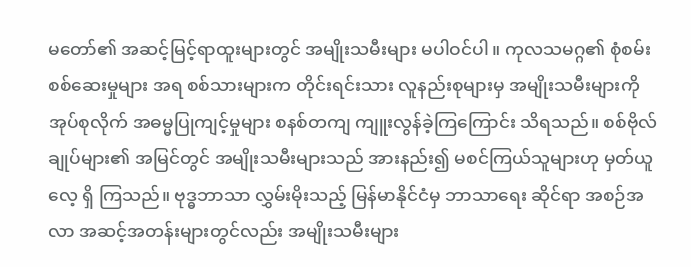မတော်၏ အဆင့်မြင့်ရာထူးများတွင် အမျိုးသမီးများ မပါဝင်ပါ။ ကုလသမဂ္ဂ၏ စုံစမ်းစစ်ဆေးမှုများ အရ စစ်သားများက တိုင်းရင်းသား လူနည်းစုများမှ အမျိုးသမီးများကို အုပ်စုလိုက် အဓမ္မပြုကျင့်မှုများ စနစ်တကျ ကျူးလွန်ခဲ့ကြကြောင်း သိရသည်။ စစ်ဗိုလ်ချုပ်များ၏ အမြင်တွင် အမျိုးသမီးများသည် အားနည်း၍ မစင်ကြယ်သူများဟု မှတ်ယူလေ့ ရှိ ကြသည်။ ဗုဒ္ဓဘာသာ လွှမ်းမိုးသည့် မြန်မာနိုင်ငံမှ ဘာသာရေး ဆိုင်ရာ အစဉ်အလာ အဆင့်အတန်းများတွင်လည်း အမျိုးသမီးများ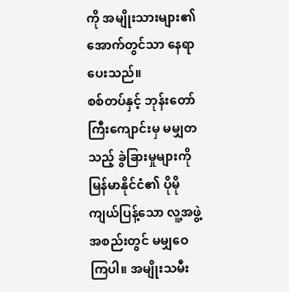ကို အမျိုးသားများ၏ အောက်တွင်သာ နေရာပေးသည်။
စစ်တပ်နှင့် ဘုန်းတော်ကြီးကျောင်းမှ မမျှတသည့် ခွဲခြားမှုများကို မြန်မာနိုင်ငံ၏ ပိုမို ကျယ်ပြန့်သော လူ့အဖွဲ့အစည်းတွင် မမျှဝေကြပါ။ အမျိုးသမီး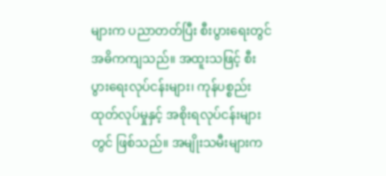များက ပညာတတ်ပြီး စီးပွားရေးတွင် အဓိကကျသည်။ အထူးသဖြင့် စီးပွားရေးလုပ်ငန်းများ၊ ကုန်ပစ္စည်း ထုတ်လုပ်မှုနှင့် အစိုးရလုပ်ငန်းများတွင် ဖြစ်သည်။ အမျိုးသမီးများက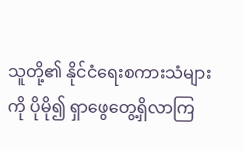သူတို့၏ နိုင်ငံရေးစကားသံများကို ပိုမို၍ ရှာဖွေတွေ့ရှိလာကြ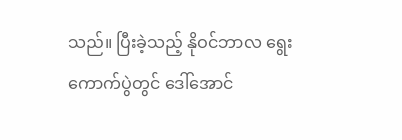သည်။ ပြီးခဲ့သည့် နိုဝင်ဘာလ ရွေးကောက်ပွဲတွင် ဒေါ်အောင်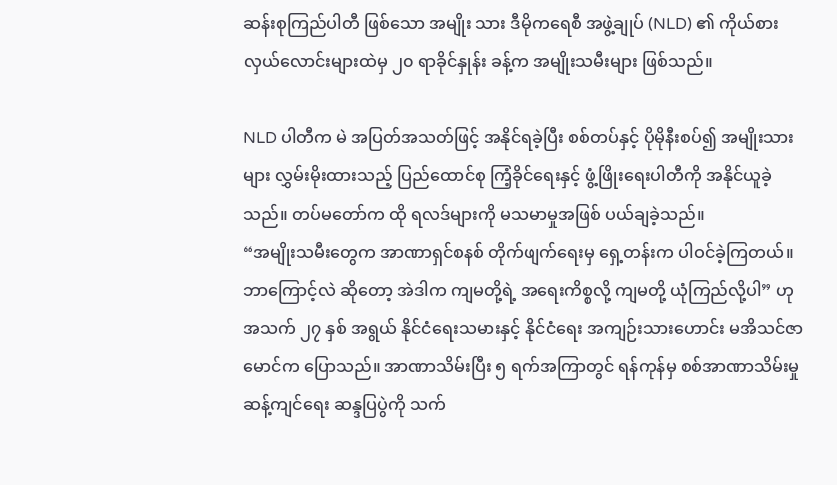ဆန်းစုကြည်ပါတီ ဖြစ်သော အမျိုး သား ဒီမိုကရေစီ အဖွဲ့ချုပ် (NLD) ၏ ကိုယ်စားလှယ်လောင်းများထဲမှ ၂၀ ရာခိုင်နှုန်း ခန့်က အမျိုးသမီးများ ဖြစ်သည်။

NLD ပါတီက မဲ အပြတ်အသတ်ဖြင့် အနိုင်ရခဲ့ပြီး စစ်တပ်နှင့် ပိုမိုနီးစပ်၍ အမျိုးသားများ လွှမ်းမိုးထားသည့် ပြည်ထောင်စု ကြံ့ခိုင်ရေးနှင့် ဖွံ့ဖြိုးရေးပါတီကို အနိုင်ယူခဲ့သည်။ တပ်မတော်က ထို ရလဒ်များကို မသမာမှုအဖြစ် ပယ်ချခဲ့သည်။
“အမျိုးသမီးတွေက အာဏာရှင်စနစ် တိုက်ဖျက်ရေးမှ ရှေ့တန်းက ပါဝင်ခဲ့ကြတယ်။ ဘာကြောင့်လဲ ဆိုတော့ အဲဒါက ကျမတို့ရဲ့ အရေးကိစ္စလို့ ကျမတို့ ယုံကြည်လို့ပါ” ဟု အသက် ၂၇ နှစ် အရွယ် နိုင်ငံရေးသမားနှင့် နိုင်ငံရေး အကျဉ်းသားဟောင်း မအိသင်ဇာမောင်က ပြောသည်။ အာဏာသိမ်းပြီး ၅ ရက်အကြာတွင် ရန်ကုန်မှ စစ်အာဏာသိမ်းမှု ဆန့်ကျင်ရေး ဆန္ဒပြပွဲကို သက်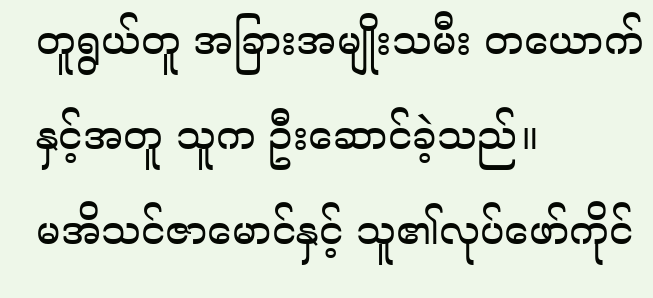တူရွယ်တူ အခြားအမျိုးသမီး တယောက်နှင့်အတူ သူက ဦးဆောင်ခဲ့သည်။
မအိသင်ဇာမောင်နှင့် သူ၏လုပ်ဖော်ကိုင်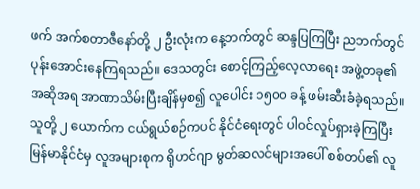ဖက် အက်စတာဇီနော်တို့ ၂ ဦးလုံးက နေ့ဘက်တွင် ဆန္ဒပြကြပြီး ညဘက်တွင် ပုန်းအောင်းနေကြရသည်။ ဒေသတွင်း စောင့်ကြည့်လေ့လာရေး အဖွဲ့တခု၏ အဆိုအရ အာဏာသိမ်းပြီးချိန်မှစ၍ လူပေါင်း ၁၅၀၀ ခန့် ဖမ်းဆီးခံခဲ့ရသည်။
သူတို့ ၂ ယောက်က ငယ်ရွယ်စဉ်ကပင် နိုင်ငံရေးတွင် ပါဝင်လှုပ်ရှားခဲ့ကြပြီး မြန်မာနိုင်ငံမှ လူအများစုက ရိုဟင်ဂျာ မွတ်ဆလင်များအပေါ် စစ်တပ်၏ လူ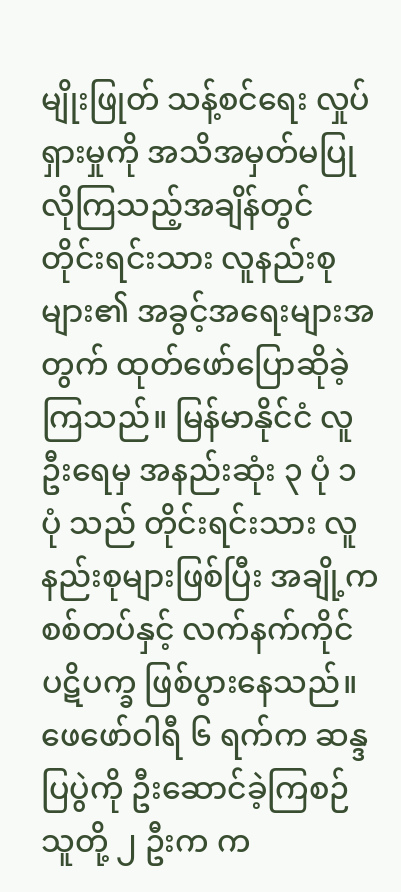မျိုးဖြုတ် သန့်စင်ရေး လှုပ်ရှားမှုကို အသိအမှတ်မပြုလိုကြသည့်အချိန်တွင် တိုင်းရင်းသား လူနည်းစုများ၏ အခွင့်အရေးများအတွက် ထုတ်ဖော်ပြောဆိုခဲ့ကြသည်။ မြန်မာနိုင်ငံ လူဦးရေမှ အနည်းဆုံး ၃ ပုံ ၁ ပုံ သည် တိုင်းရင်းသား လူနည်းစုများဖြစ်ပြီး အချို့က စစ်တပ်နှင့် လက်နက်ကိုင် ပဋိပက္ခ ဖြစ်ပွားနေသည်။
ဖေဖော်ဝါရီ ၆ ရက်က ဆန္ဒပြပွဲကို ဦးဆောင်ခဲ့ကြစဉ် သူတို့ ၂ ဦးက က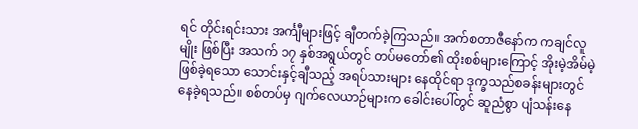ရင် တိုင်းရင်းသား အင်္ကျီများဖြင့် ချီတက်ခဲ့ကြသည်။ အက်စတာဇီနော်က ကချင်လူမျိုး ဖြစ်ပြီး အသက် ၁၇ နှစ်အရွယ်တွင် တပ်မတော်၏ ထိုးစစ်များကြောင့် အိုးမဲ့အိမ်မဲ့ ဖြစ်ခဲ့ရသော သောင်းနှင့်ချီသည့် အရပ်သားများ နေထိုင်ရာ ဒုက္ခသည်စခန်းများတွင် နေခဲ့ရသည်။ စစ်တပ်မှ ဂျက်လေယာဉ်များက ခေါင်းပေါ်တွင် ဆူညံစွာ ပျံသန်းနေ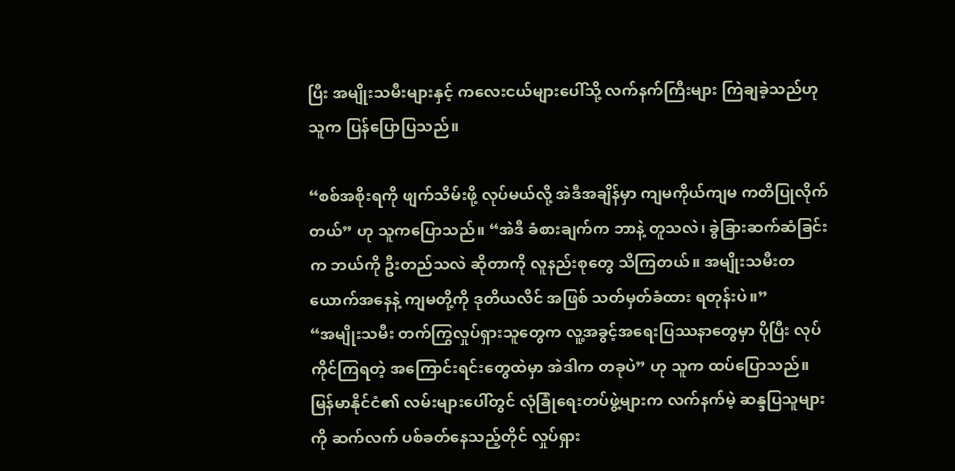ပြီး အမျိုးသမီးများနှင့် ကလေးငယ်များပေါ်သို့ လက်နက်ကြီးများ ကြဲချခဲ့သည်ဟု သူက ပြန်ပြောပြသည်။

“စစ်အစိုးရကို ဖျက်သိမ်းဖို့ လုပ်မယ်လို့ အဲဒီအချိန်မှာ ကျမကိုယ်ကျမ ကတိပြုလိုက်တယ်” ဟု သူကပြောသည်။ “အဲဒီ ခံစားချက်က ဘာနဲ့ တူသလဲ၊ ခွဲခြားဆက်ဆံခြင်းက ဘယ်ကို ဦးတည်သလဲ ဆိုတာကို လူနည်းစုတွေ သိကြတယ်။ အမျိုးသမီးတယောက်အနေနဲ့ ကျမတို့ကို ဒုတိယလိင် အဖြစ် သတ်မှတ်ခံထား ရတုန်းပဲ။”
“အမျိုးသမီး တက်ကြွလှုပ်ရှားသူတွေက လူ့အခွင့်အရေးပြဿနာတွေမှာ ပိုပြီး လုပ်ကိုင်ကြရတဲ့ အကြောင်းရင်းတွေထဲမှာ အဲဒါက တခုပဲ” ဟု သူက ထပ်ပြောသည်။
မြန်မာနိုင်ငံ၏ လမ်းများပေါ်တွင် လုံခြုံရေးတပ်ဖွဲ့များက လက်နက်မဲ့ ဆန္ဒပြသူများကို ဆက်လက် ပစ်ခတ်နေသည့်တိုင် လှုပ်ရှား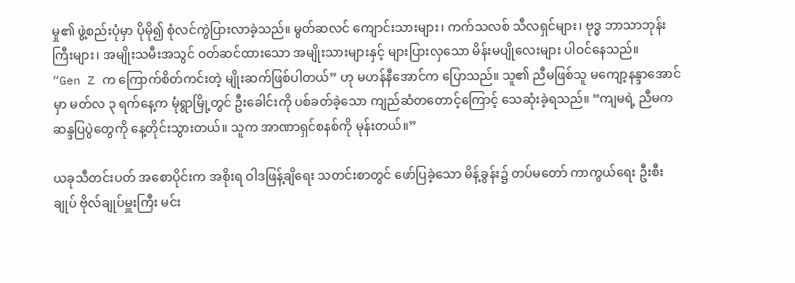မှု၏ ဖွဲ့စည်းပုံမှာ ပိုမို၍ စုံလင်ကွဲပြားလာခဲ့သည်။ မွတ်ဆလင် ကျောင်းသားများ၊ ကက်သလစ် သီလရှင်များ၊ ဗုဒ္ဓ ဘာသာဘုန်းကြီးများ၊ အမျိုးသမီးအသွင် ဝတ်ဆင်ထားသော အမျိုးသားများနှင့် များပြားလှသော မိန်းမပျိုလေးများ ပါဝင်နေသည်။
“Gen Z က ကြောက်စိတ်ကင်းတဲ့ မျိုးဆက်ဖြစ်ပါတယ်” ဟု မဟန်နီအောင်က ပြောသည်။ သူ၏ ညီမဖြစ်သူ မကျော့နန္ဒာအောင် မှာ မတ်လ ၃ ရက်နေ့က မုံရွာမြို့တွင် ဦးခေါင်းကို ပစ်ခတ်ခဲ့သော ကျည်ဆံတတောင့်ကြောင့် သေဆုံးခဲ့ရသည်။ “ကျမရဲ့ ညီမက ဆန္ဒပြပွဲတွေကို နေ့တိုင်းသွားတယ်။ သူက အာဏာရှင်စနစ်ကို မုန်းတယ်။”

ယခုသီတင်းပတ် အစောပိုင်းက အစိုးရ ဝါဒဖြန့်ချိရေး သတင်းစာတွင် ဖော်ပြခဲ့သော မိန့်ခွန်း၌ တပ်မတော် ကာကွယ်ရေး ဦးစီးချုပ် ဗိုလ်ချုပ်မှူးကြီး မင်း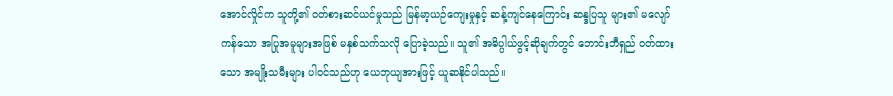အောင်လှိုင်က သူတို့၏ ဝတ်စားဆင်ယင်မှုသည် မြန်မာ့ယဉ်ကျေးမှုနှင့် ဆန့်ကျင်နေကြောင်း ဆန္ဒပြသူ များ၏ မလျော်ကန်သော အပြုအမူများအဖြစ် မနှစ်သက်သလို ပြောခဲ့သည်။ သူ၏ အဓိပ္ပါယ်ဖွင့်ဆိုချက်တွင် ဘောင်းဘီရှည် ဝတ်ထားသော အမျိုးသမီးများ ပါဝင်သည်ဟု ယေဘုယျအားဖြင့် ယူဆနိုင်ပါသည်။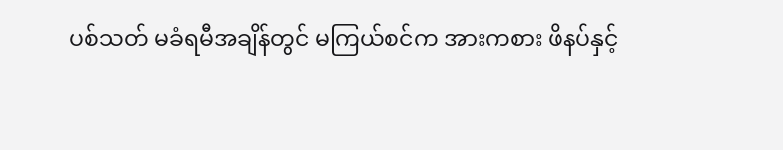ပစ်သတ် မခံရမီအချိန်တွင် မကြယ်စင်က အားကစား ဖိနပ်နှင့်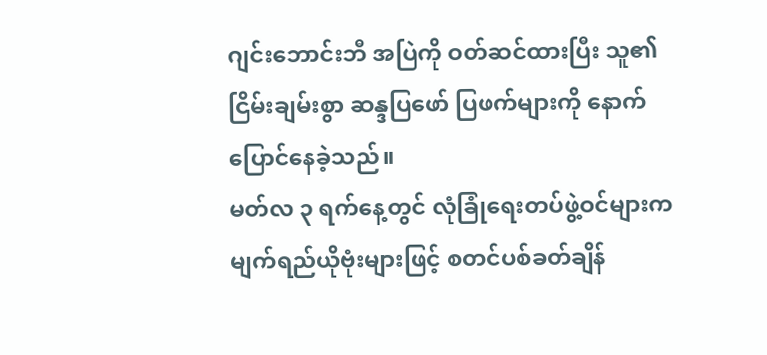ဂျင်းဘောင်းဘီ အပြဲကို ဝတ်ဆင်ထားပြီး သူ၏ ငြိမ်းချမ်းစွာ ဆန္ဒပြဖော် ပြဖက်များကို နောက်ပြောင်နေခဲ့သည်။
မတ်လ ၃ ရက်နေ့တွင် လုံခြုံရေးတပ်ဖွဲ့ဝင်များက မျက်ရည်ယိုဗုံးများဖြင့် စတင်ပစ်ခတ်ချိန်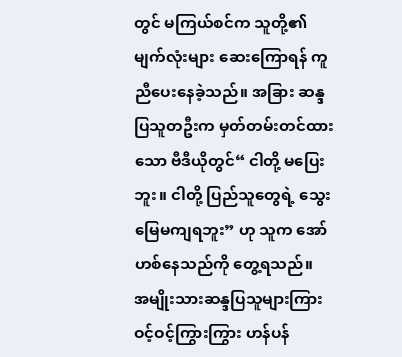တွင် မကြယ်စင်က သူတို့၏ မျက်လုံးများ ဆေးကြောရန် ကူညီပေးနေခဲ့သည်။ အခြား ဆန္ဒပြသူတဦးက မှတ်တမ်းတင်ထားသော ဗီဒီယိုတွင်“ ငါတို့ မပြေးဘူး။ ငါတို့ ပြည်သူတွေရဲ့ သွေးမြေမကျရဘူး” ဟု သူက အော်ဟစ်နေသည်ကို တွေ့ရသည်။
အမျိုးသားဆန္ဒပြသူများကြား ဝင့်ဝင့်ကြွားကြွား ဟန်ပန်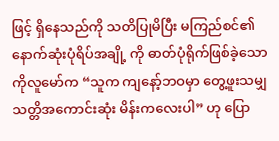ဖြင့် ရှိနေသည်ကို သတိပြုမိပြီး မကြည်စင်၏ နောက်ဆုံးပုံရိပ်အချို့ ကို ဓာတ်ပုံရိုက်ဖြစ်ခဲ့သော ကိုလူမော်က “သူက ကျနော့်ဘဝမှာ တွေ့ဖူးသမျှ သတ္တိအကောင်းဆုံး မိန်းကလေးပါ” ဟု ပြော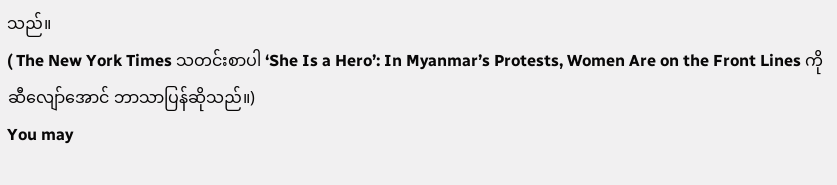သည်။
( The New York Times သတင်းစာပါ ‘She Is a Hero’: In Myanmar’s Protests, Women Are on the Front Lines ကို ဆီလျော်အောင် ဘာသာပြန်ဆိုသည်။)
You may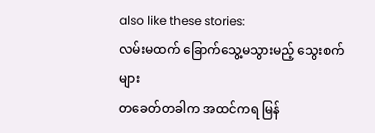also like these stories:
လမ်းမထက် ခြောက်သွေ့မသွားမည့် သွေးစက်များ
တခေတ်တခါက အထင်ကရ မြန်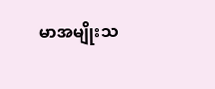မာအမျိုးသ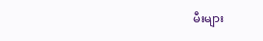မီးများ